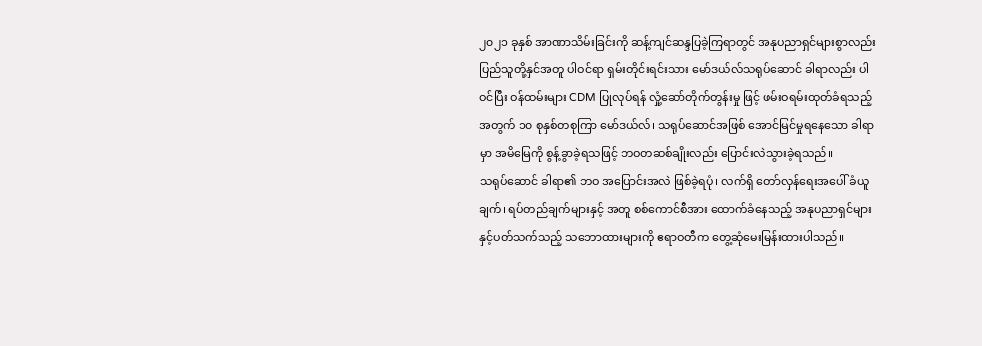၂၀၂၁ ခုနှစ် အာဏာသိမ်းခြင်းကို ဆန့်ကျင်ဆန္ဒပြခဲ့ကြရာတွင် အနုပညာရှင်များစွာလည်း ပြည်သူတို့နှင်အတူ ပါဝင်ရာ ရှမ်းတိုင်းရင်းသား မော်ဒယ်လ်သရုပ်ဆောင် ခါရာလည်း ပါဝင်ပြီး ဝန်ထမ်းများ CDM ပြုလုပ်ရန် လှုံ့ဆော်တိုက်တွန်းမှု ဖြင့် ဖမ်းဝရမ်းထုတ်ခံရသည့်အတွက် ၁၀ စုနှစ်တစုကြာ မော်ဒယ်လ်၊ သရုပ်ဆောင်အဖြစ် အောင်မြင်မှုရနေသော ခါရာမှာ အမိမြေကို စွန့်ခွာခဲ့ရသဖြင့် ဘဝတဆစ်ချိုးလည်း ပြောင်းလဲသွားခဲ့ရသည်။
သရုပ်ဆောင် ခါရာ၏ ဘဝ အပြောင်းအလဲ ဖြစ်ခဲ့ရပုံ၊ လက်ရှိ တော်လှန်ရေးအပေါ် ခံယူချက်၊ ရပ်တည်ချက်များနှင့် အတူ စစ်ကောင်စီအား ထောက်ခံနေသည့် အနုပညာရှင်များနှင့်ပတ်သက်သည့် သဘောထားများကို ဧရာဝတီက တွေ့ဆုံမေးမြန်းထားပါသည်။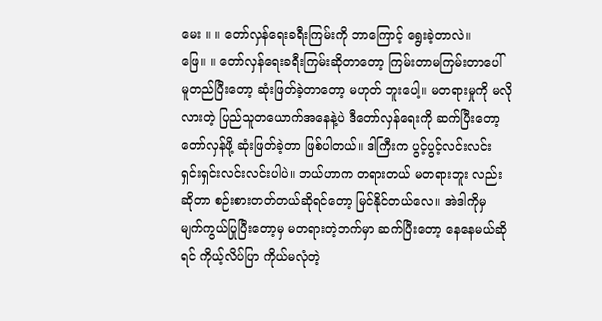မေး ။ ။ တော်လှန်ရေးခရီးကြမ်းကို ဘာကြောင့် ရွေးခဲ့တာလဲ။
ဖြေ။ ။ တော်လှန်ရေးခရီးကြမ်းဆိုတာတော့ ကြမ်းတာမကြမ်းတာပေါ် မူတည်ပြီးတော့ ဆုံးဖြတ်ခဲ့တာတော့ မဟုတ် ဘူးပေါ့။ မတရားမှုကို မလိုလားတဲ့ ပြည်သူတယောက်အနေနဲ့ပဲ ဒီတော်လှန်ရေးကို ဆက်ပြီးတော့ တော်လှန်ဖို့ ဆုံးဖြတ်ခဲ့တာ ဖြစ်ပါတယ်။ ဒါကြီးက ပွင့်ပွင့်လင်းလင်း ရှင်းရှင်းလင်းလင်းပါပဲ။ ဘယ်ဟာက တရားတယ် မတရားဘူး လည်းဆိုတာ စဉ်းစားတတ်တယ်ဆိုရင်တော့ မြင်နိုင်တယ်လေ။ အဲဒါကိုမှ မျက်ကွယ်ပြုပြီးတော့မှ မတရားတဲ့ဘက်မှာ ဆက်ပြီးတော့ နေနေမယ်ဆိုရင် ကိုယ့်လိပ်ပြာ ကိုယ်မလုံတဲ့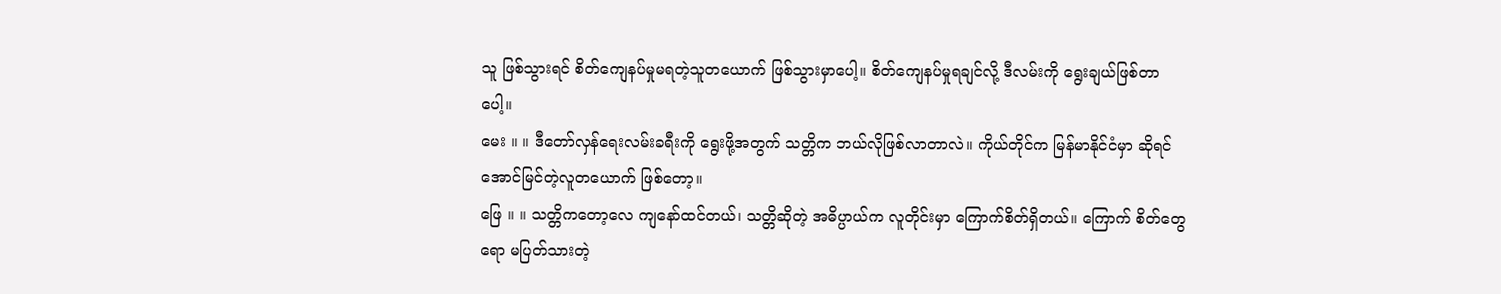သူ ဖြစ်သွားရင် စိတ်ကျေနပ်မှုမရတဲ့သူတယောက် ဖြစ်သွားမှာပေါ့။ စိတ်ကျေနပ်မှုရချင်လို့ ဒီလမ်းကို ရွေးချယ်ဖြစ်တာပေါ့။
မေး ။ ။ ဒီတော်လှန်ရေးလမ်းခရီးကို ရွေးဖို့အတွက် သတ္တိက ဘယ်လိုဖြစ်လာတာလဲ။ ကိုယ်တိုင်က မြန်မာနိုင်ငံမှာ ဆိုရင် အောင်မြင်တဲ့လူတယောက် ဖြစ်တော့။
ဖြေ ။ ။ သတ္တိကတော့လေ ကျနော်ထင်တယ်၊ သတ္တိဆိုတဲ့ အဓိပ္ပာယ်က လူတိုင်းမှာ ကြောက်စိတ်ရှိတယ်။ ကြောက် စိတ်တွေရော မပြတ်သားတဲ့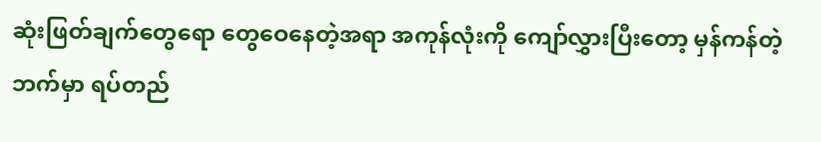ဆုံးဖြတ်ချက်တွေရော တွေဝေနေတဲ့အရာ အကုန်လုံးကို ကျော်လွှားပြီးတော့ မှန်ကန်တဲ့ ဘက်မှာ ရပ်တည်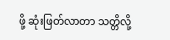ဖို့ ဆုံးဖြတ်လာတာ သတ္တိလို့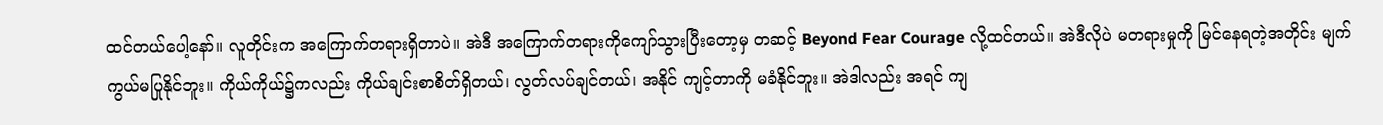ထင်တယ်ပေါ့နော်။ လူတိုင်းက အကြောက်တရားရှိတာပဲ။ အဲဒီ အကြောက်တရားကိုကျော်သွားပြီးတော့မှ တဆင့် Beyond Fear Courage လို့ထင်တယ်။ အဲဒီလိုပဲ မတရားမှုကို မြင်နေရတဲ့အတိုင်း မျက်ကွယ်မပြုနိုင်ဘူး။ ကိုယ်ကိုယ်၌ကလည်း ကိုယ်ချင်းစာစိတ်ရှိတယ်၊ လွတ်လပ်ချင်တယ်၊ အနိုင် ကျင့်တာကို မခံနိုင်ဘူး။ အဲဒါလည်း အရင် ကျ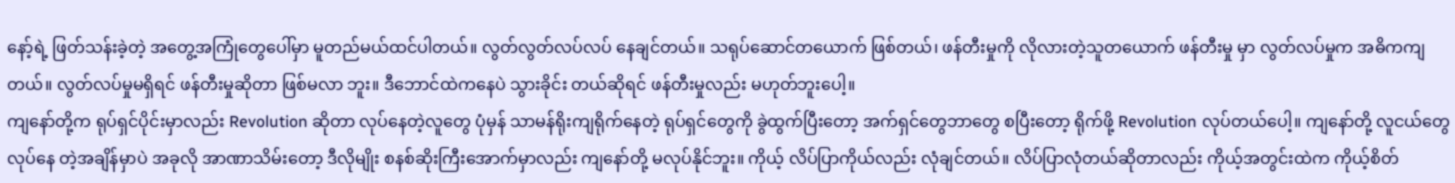နော့်ရဲ့ ဖြတ်သန်းခဲ့တဲ့ အတွေ့အကြုံတွေပေါ်မှာ မူတည်မယ်ထင်ပါတယ်။ လွတ်လွတ်လပ်လပ် နေချင်တယ်။ သရုပ်ဆောင်တယောက် ဖြစ်တယ်၊ ဖန်တီးမှုကို လိုလားတဲ့သူတယောက် ဖန်တီးမှု မှာ လွတ်လပ်မှုက အဓိကကျတယ်။ လွတ်လပ်မှုမရှိရင် ဖန်တီးမှုဆိုတာ ဖြစ်မလာ ဘူး။ ဒီဘောင်ထဲကနေပဲ သွားခိုင်း တယ်ဆိုရင် ဖန်တီးမှုလည်း မဟုတ်ဘူးပေါ့။
ကျနော်တို့က ရုပ်ရှင်ပိုင်းမှာလည်း Revolution ဆိုတာ လုပ်နေတဲ့လူတွေ ပုံမှန် သာမန်ရိုးကျရိုက်နေတဲ့ ရုပ်ရှင်တွေကို ခွဲထွက်ပြီးတော့ အက်ရှင်တွေဘာတွေ စပြီးတော့ ရိုက်ဖို့ Revolution လုပ်တယ်ပေါ့။ ကျနော်တို့ လူငယ်တွေ လုပ်နေ တဲ့အချိန်မှာပဲ အခုလို အာဏာသိမ်းတော့ ဒီလိုမျိုး စနစ်ဆိုးကြီးအောက်မှာလည်း ကျနော်တို့ မလုပ်နိုင်ဘူး။ ကိုယ့် လိပ်ပြာကိုယ်လည်း လုံချင်တယ်။ လိပ်ပြာလုံတယ်ဆိုတာလည်း ကိုယ့်အတွင်းထဲက ကိုယ့်စိတ်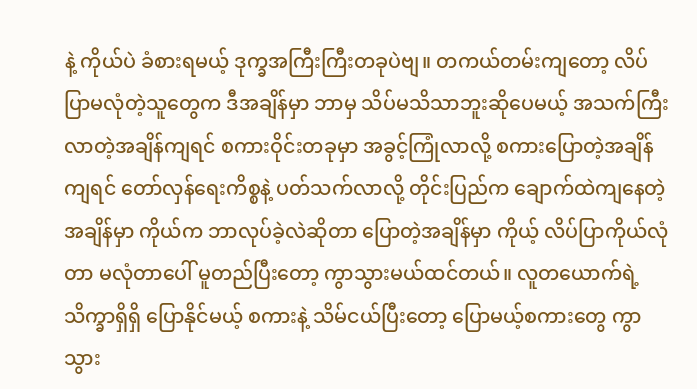နဲ့ ကိုယ်ပဲ ခံစားရမယ့် ဒုက္ခအကြီးကြီးတခုပဲဗျ။ တကယ်တမ်းကျတော့ လိပ်ပြာမလုံတဲ့သူတွေက ဒီအချိန်မှာ ဘာမှ သိပ်မသိသာဘူးဆိုပေမယ့် အသက်ကြီးလာတဲ့အချိန်ကျရင် စကားဝိုင်းတခုမှာ အခွင့်ကြုံလာလို့ စကားပြောတဲ့အချိန်ကျရင် တော်လှန်ရေးကိစ္စနဲ့ ပတ်သက်လာလို့ တိုင်းပြည်က ချောက်ထဲကျနေတဲ့အချိန်မှာ ကိုယ်က ဘာလုပ်ခဲ့လဲဆိုတာ ပြောတဲ့အချိန်မှာ ကိုယ့် လိပ်ပြာကိုယ်လုံတာ မလုံတာပေါ် မူတည်ပြီးတော့ ကွာသွားမယ်ထင်တယ်။ လူတယောက်ရဲ့ သိက္ခာရှိရှိ ပြောနိုင်မယ့် စကားနဲ့ သိမ်ငယ်ပြီးတော့ ပြောမယ့်စကားတွေ ကွာသွား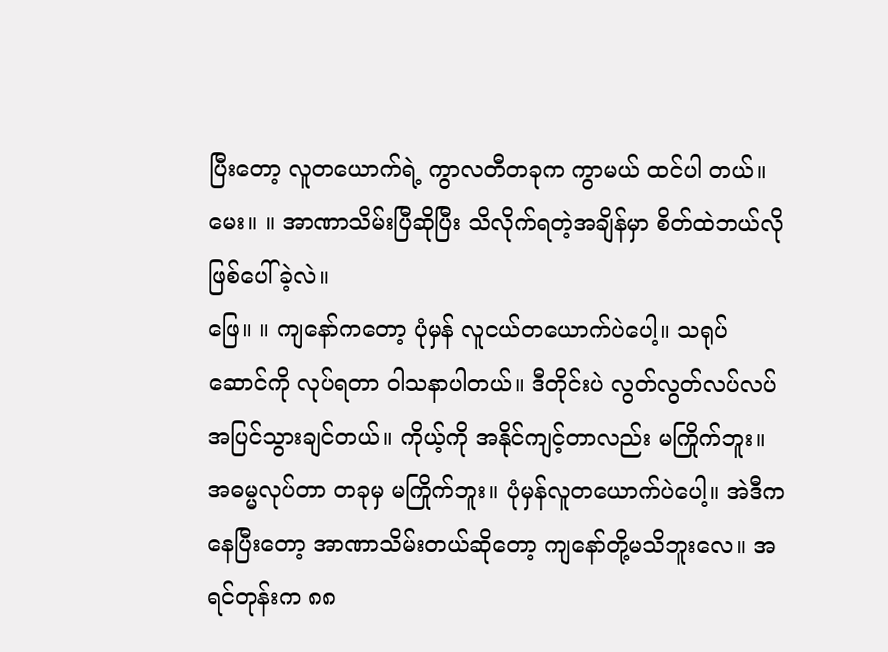ပြီးတော့ လူတယောက်ရဲ့ ကွာလတီတခုက ကွာမယ် ထင်ပါ တယ်။
မေး။ ။ အာဏာသိမ်းပြီဆိုပြီး သိလိုက်ရတဲ့အချိန်မှာ စိတ်ထဲဘယ်လို ဖြစ်ပေါ်ခဲ့လဲ။
ဖြေ။ ။ ကျနော်ကတော့ ပုံမှန် လူငယ်တယောက်ပဲပေါ့။ သရုပ်ဆောင်ကို လုပ်ရတာ ဝါသနာပါတယ်။ ဒီတိုင်းပဲ လွတ်လွတ်လပ်လပ် အပြင်သွားချင်တယ်။ ကိုယ့်ကို အနိုင်ကျင့်တာလည်း မကြိုက်ဘူး။ အဓမ္မလုပ်တာ တခုမှ မကြိုက်ဘူး။ ပုံမှန်လူတယောက်ပဲပေါ့။ အဲဒီကနေပြီးတော့ အာဏာသိမ်းတယ်ဆိုတော့ ကျနော်တို့မသိဘူးလေ။ အရင်တုန်းက ၈၈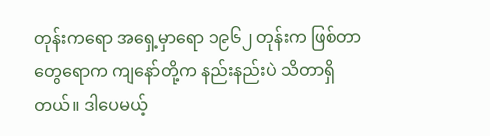တုန်းကရော အရှေ့မှာရော ၁၉၆၂ တုန်းက ဖြစ်တာတွေရောက ကျနော်တို့က နည်းနည်းပဲ သိတာရှိတယ်။ ဒါပေမယ့်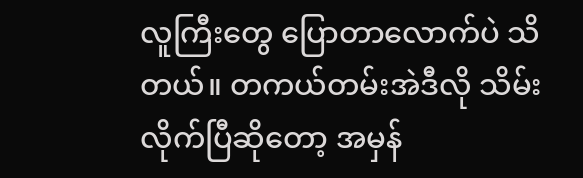လူကြီးတွေ ပြောတာလောက်ပဲ သိတယ်။ တကယ်တမ်းအဲဒီလို သိမ်းလိုက်ပြီဆိုတော့ အမှန်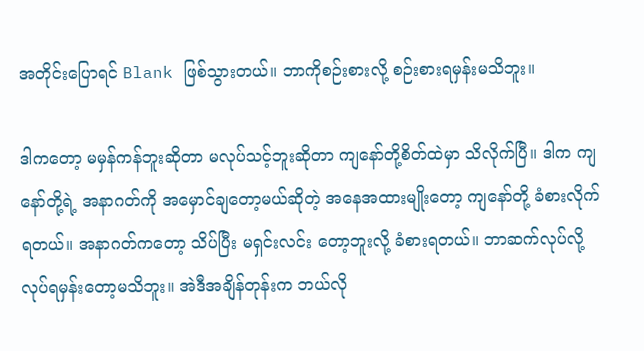အတိုင်းပြောရင် Blank ဖြစ်သွားတယ်။ ဘာကိုစဉ်းစားလို့ စဉ်းစားရမှန်းမသိဘူး။

ဒါကတော့ မမှန်ကန်ဘူးဆိုတာ မလုပ်သင့်ဘူးဆိုတာ ကျနော်တို့စိတ်ထဲမှာ သိလိုက်ပြီ။ ဒါက ကျနော်တို့ရဲ့ အနာဂတ်ကို အမှောင်ချတော့မယ်ဆိုတဲ့ အနေအထားမျိုးတော့ ကျနော်တို့ ခံစားလိုက်ရတယ်။ အနာဂတ်ကတော့ သိပ်ပြီး မရှင်းလင်း တော့ဘူးလို့ ခံစားရတယ်။ ဘာဆက်လုပ်လို့ လုပ်ရမှန်းတော့မသိဘူး။ အဲဒီအချိန်တုန်းက ဘယ်လို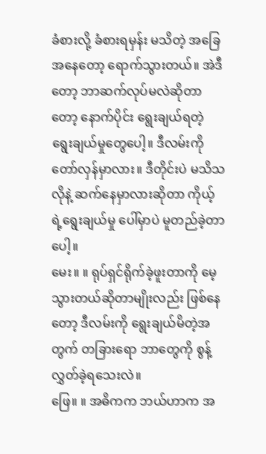ခံစားလို့ ခံစားရမှန်း မသိတဲ့ အခြေအနေတော့ ရောက်သွားတယ်။ အဲဒီတော့ ဘာဆက်လုပ်မလဲဆိုတာတော့ နောက်ပိုင်း ရွေးချယ်ရတဲ့ ရွေးချယ်မှုတွေပေါ့။ ဒီလမ်းကို တော်လှန်မှာလား။ ဒီတိုင်းပဲ မသိသလိုနဲ့ ဆက်နေမှာလားဆိုတာ ကိုယ့်ရဲ့ရွေးချယ်မှု ပေါ်မှာပဲ မူတည်ခဲ့တာပေါ့။
မေး။ ။ ရုပ်ရှင်ရိုက်ခဲ့ဖူးတာကို မေ့သွားတယ်ဆိုတာမျိုးလည်း ဖြစ်နေတော့ ဒီလမ်းကို ရွေးချယ်မိတဲ့အတွက် တခြားရော ဘာတွေကို စွန့်လွှတ်ခဲ့ရသေးလဲ။
ဖြေ။ ။ အဓိကက ဘယ်ဟာက အ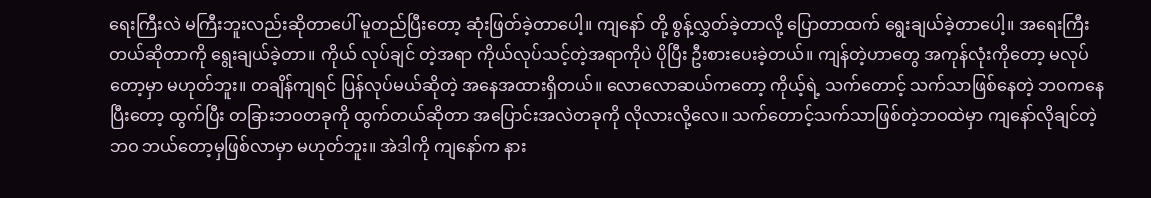ရေးကြီးလဲ မကြီးဘူးလည်းဆိုတာပေါ် မူတည်ပြီးတော့ ဆုံးဖြတ်ခဲ့တာပေါ့။ ကျနော် တို့ စွန့်လွှတ်ခဲ့တာလို့ ပြောတာထက် ရွေးချယ်ခဲ့တာပေါ့။ အရေးကြီးတယ်ဆိုတာကို ရွေးချယ်ခဲ့တာ။ ကိုယ် လုပ်ချင် တဲ့အရာ ကိုယ်လုပ်သင့်တဲ့အရာကိုပဲ ပိုပြီး ဦးစားပေးခဲ့တယ်။ ကျန်တဲ့ဟာတွေ အကုန်လုံးကိုတော့ မလုပ်တော့မှာ မဟုတ်ဘူး။ တချိန်ကျရင် ပြန်လုပ်မယ်ဆိုတဲ့ အနေအထားရှိတယ်။ လောလောဆယ်ကတော့ ကိုယ့်ရဲ့ သက်တောင့် သက်သာဖြစ်နေတဲ့ ဘဝကနေပြီးတော့ ထွက်ပြီး တခြားဘဝတခုကို ထွက်တယ်ဆိုတာ အပြောင်းအလဲတခုကို လိုလားလို့လေ။ သက်တောင့်သက်သာဖြစ်တဲ့ဘဝထဲမှာ ကျနော်လိုချင်တဲ့ဘဝ ဘယ်တော့မှဖြစ်လာမှာ မဟုတ်ဘူး။ အဲဒါကို ကျနော်က နား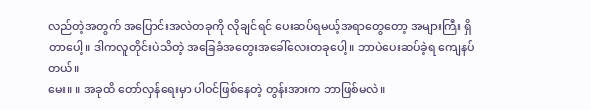လည်တဲ့အတွက် အပြောင်းအလဲတခုကို လိုချင်ရင် ပေးဆပ်ရမယ့်အရာတွေတော့ အများကြီး ရှိတာပေါ့။ ဒါကလူတိုင်းပဲသိတဲ့ အခြေခံအတွေးအခေါ်လေးတခုပေါ့။ ဘာပဲပေးဆပ်ခဲ့ရ ကျေနပ်တယ်။
မေး။ ။ အခုထိ တော်လှန်ရေးမှာ ပါဝင်ဖြစ်နေတဲ့ တွန်းအားက ဘာဖြစ်မလဲ။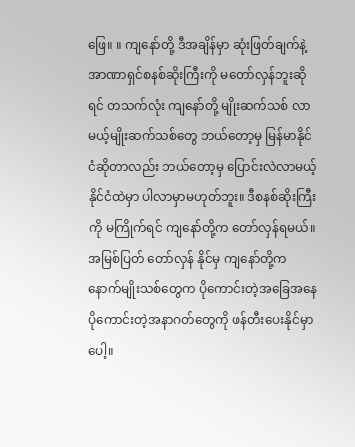ဖြေ။ ။ ကျနော်တို့ ဒီအချိန်မှာ ဆုံးဖြတ်ချက်နဲ့ အာဏာရှင်စနစ်ဆိုးကြီးကို မတော်လှန်ဘူးဆိုရင် တသက်လုံး ကျနော်တို့ မျိုးဆက်သစ် လာမယ့်မျိုးဆက်သစ်တွေ ဘယ်တော့မှ မြန်မာနိုင်ငံဆိုတာလည်း ဘယ်တော့မှ ပြောင်းလဲလာမယ့် နိုင်ငံထဲမှာ ပါလာမှာမဟုတ်ဘူး။ ဒီစနစ်ဆိုးကြီးကို မကြိုက်ရင် ကျနော်တို့က တော်လှန်ရမယ်။ အမြစ်ပြတ် တော်လှန် နိုင်မှ ကျနော်တို့က နောက်မျိုးသစ်တွေက ပိုကောင်းတဲ့အခြေအနေ ပိုကောင်းတဲ့အနာဂတ်တွေကို ဖန်တီးပေးနိုင်မှာပေါ့။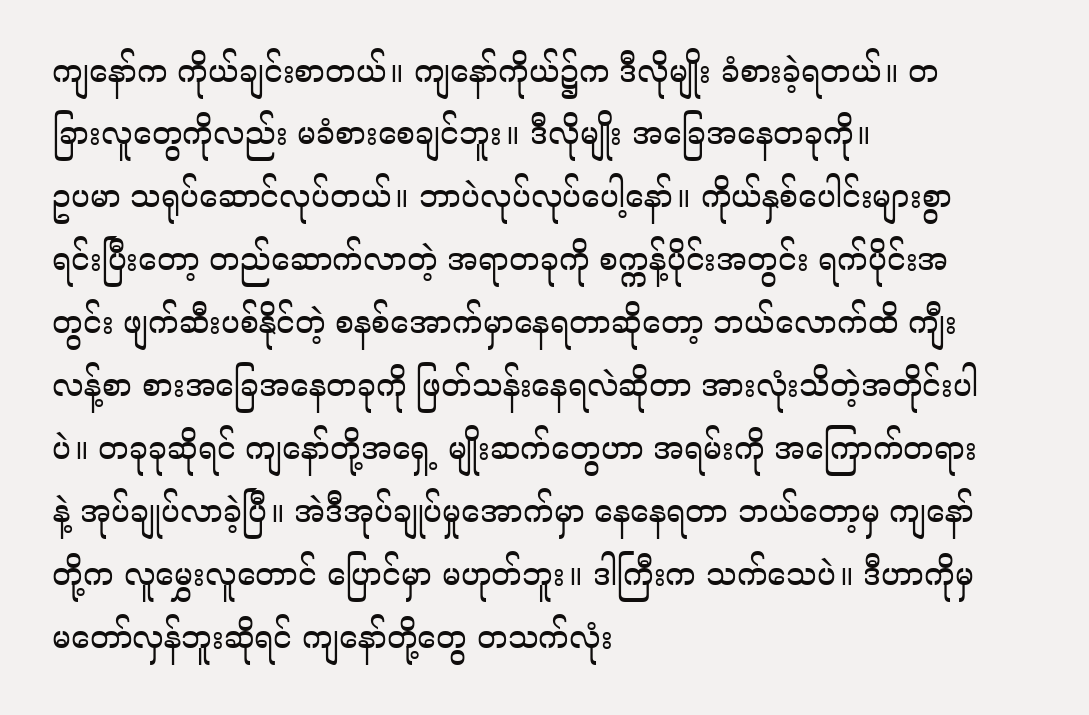ကျနော်က ကိုယ်ချင်းစာတယ်။ ကျနော်ကိုယ်၌က ဒီလိုမျိုး ခံစားခဲ့ရတယ်။ တခြားလူတွေကိုလည်း မခံစားစေချင်ဘူး။ ဒီလိုမျိုး အခြေအနေတခုကို။
ဥပမာ သရုပ်ဆောင်လုပ်တယ်။ ဘာပဲလုပ်လုပ်ပေါ့နော်။ ကိုယ်နှစ်ပေါင်းများစွာ ရင်းပြီးတော့ တည်ဆောက်လာတဲ့ အရာတခုကို စက္ကန့်ပိုင်းအတွင်း ရက်ပိုင်းအတွင်း ဖျက်ဆီးပစ်နိုင်တဲ့ စနစ်အောက်မှာနေရတာဆိုတော့ ဘယ်လောက်ထိ ကျီးလန့်စာ စားအခြေအနေတခုကို ဖြတ်သန်းနေရလဲဆိုတာ အားလုံးသိတဲ့အတိုင်းပါပဲ။ တခုခုဆိုရင် ကျနော်တို့အရှေ့ မျိုးဆက်တွေဟာ အရမ်းကို အကြောက်တရားနဲ့ အုပ်ချုပ်လာခဲ့ပြီ။ အဲဒီအုပ်ချုပ်မှုအောက်မှာ နေနေရတာ ဘယ်တော့မှ ကျနော်တို့က လူမွှေးလူတောင် ပြောင်မှာ မဟုတ်ဘူး။ ဒါကြီးက သက်သေပဲ။ ဒီဟာကိုမှ မတော်လှန်ဘူးဆိုရင် ကျနော်တို့တွေ တသက်လုံး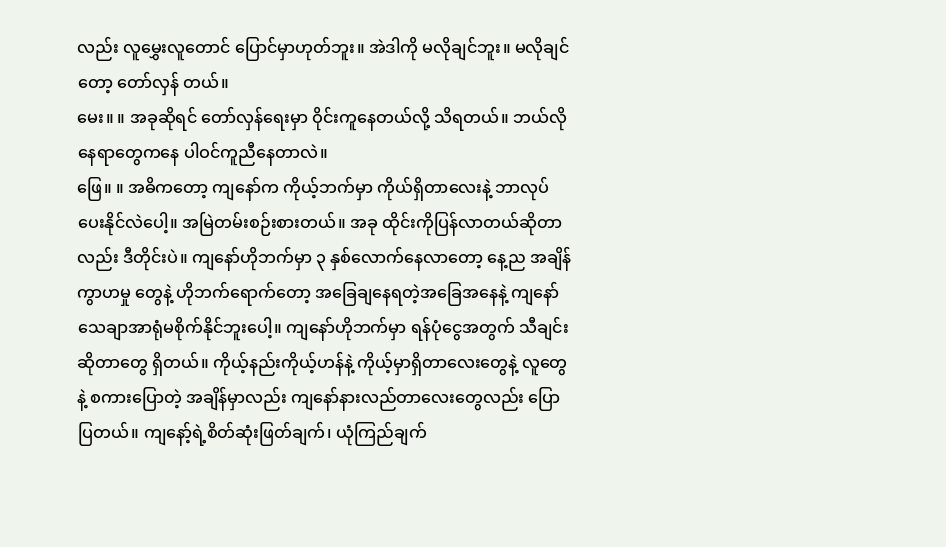လည်း လူမွှေးလူတောင် ပြောင်မှာဟုတ်ဘူး။ အဲဒါကို မလိုချင်ဘူး။ မလိုချင်တော့ တော်လှန် တယ်။
မေး။ ။ အခုဆိုရင် တော်လှန်ရေးမှာ ဝိုင်းကူနေတယ်လို့ သိရတယ်။ ဘယ်လိုနေရာတွေကနေ ပါဝင်ကူညီနေတာလဲ။
ဖြေ။ ။ အဓိကတော့ ကျနော်က ကိုယ့်ဘက်မှာ ကိုယ်ရှိတာလေးနဲ့ ဘာလုပ်ပေးနိုင်လဲပေါ့။ အမြဲတမ်းစဉ်းစားတယ်။ အခု ထိုင်းကိုပြန်လာတယ်ဆိုတာလည်း ဒီတိုင်းပဲ။ ကျနော်ဟိုဘက်မှာ ၃ နှစ်လောက်နေလာတော့ နေ့ည အချိန်ကွာဟမှု တွေနဲ့ ဟိုဘက်ရောက်တော့ အခြေချနေရတဲ့အခြေအနေနဲ့ ကျနော် သေချာအာရုံမစိုက်နိုင်ဘူးပေါ့။ ကျနော်ဟိုဘက်မှာ ရန်ပုံငွေအတွက် သီချင်းဆိုတာတွေ ရှိတယ်။ ကိုယ့်နည်းကိုယ့်ဟန်နဲ့ ကိုယ့်မှာရှိတာလေးတွေနဲ့ လူတွေနဲ့ စကားပြောတဲ့ အချိန်မှာလည်း ကျနော်နားလည်တာလေးတွေလည်း ပြောပြတယ်။ ကျနော့်ရဲ့စိတ်ဆုံးဖြတ်ချက်၊ ယုံကြည်ချက်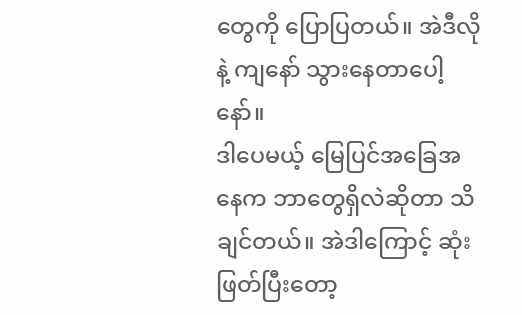တွေကို ပြောပြတယ်။ အဲဒီလိုနဲ့ ကျနော် သွားနေတာပေါ့နော်။
ဒါပေမယ့် မြေပြင်အခြေအနေက ဘာတွေရှိလဲဆိုတာ သိချင်တယ်။ အဲဒါကြောင့် ဆုံးဖြတ်ပြီးတော့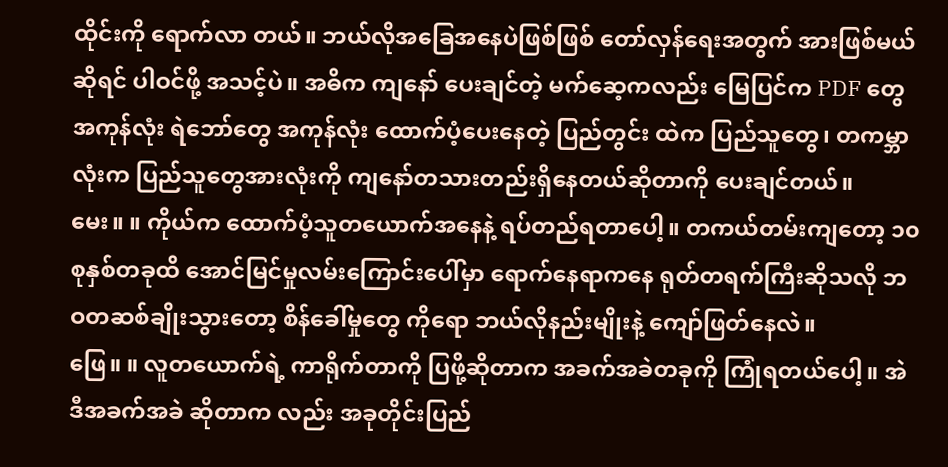ထိုင်းကို ရောက်လာ တယ်။ ဘယ်လိုအခြေအနေပဲဖြစ်ဖြစ် တော်လှန်ရေးအတွက် အားဖြစ်မယ်ဆိုရင် ပါဝင်ဖို့ အသင့်ပဲ။ အဓိက ကျနော် ပေးချင်တဲ့ မက်ဆေ့ကလည်း မြေပြင်က PDF တွေအကုန်လုံး ရဲဘော်တွေ အကုန်လုံး ထောက်ပံ့ပေးနေတဲ့ ပြည်တွင်း ထဲက ပြည်သူတွေ၊ တကမ္ဘာလုံးက ပြည်သူတွေအားလုံးကို ကျနော်တသားတည်းရှိနေတယ်ဆိုတာကို ပေးချင်တယ်။
မေး။ ။ ကိုယ်က ထောက်ပံ့သူတယောက်အနေနဲ့ ရပ်တည်ရတာပေါ့။ တကယ်တမ်းကျတော့ ၁၀ စုနှစ်တခုထိ အောင်မြင်မှုလမ်းကြောင်းပေါ်မှာ ရောက်နေရာကနေ ရုတ်တရက်ကြီးဆိုသလို ဘဝတဆစ်ချိုးသွားတော့ စိန်ခေါ်မှုတွေ ကိုရော ဘယ်လိုနည်းမျိုးနဲ့ ကျော်ဖြတ်နေလဲ။
ဖြေ။ ။ လူတယောက်ရဲ့ ကာရိုက်တာကို ပြဖို့ဆိုတာက အခက်အခဲတခုကို ကြုံရတယ်ပေါ့။ အဲဒီအခက်အခဲ ဆိုတာက လည်း အခုတိုင်းပြည်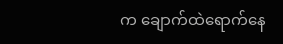က ချောက်ထဲရောက်နေ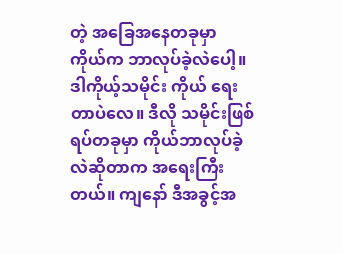တဲ့ အခြေအနေတခုမှာ ကိုယ်က ဘာလုပ်ခဲ့လဲပေါ့။ ဒါကိုယ့်သမိုင်း ကိုယ် ရေးတာပဲလေ။ ဒီလို သမိုင်းဖြစ်ရပ်တခုမှာ ကိုယ်ဘာလုပ်ခဲ့လဲဆိုတာက အရေးကြီးတယ်။ ကျနော် ဒီအခွင့်အ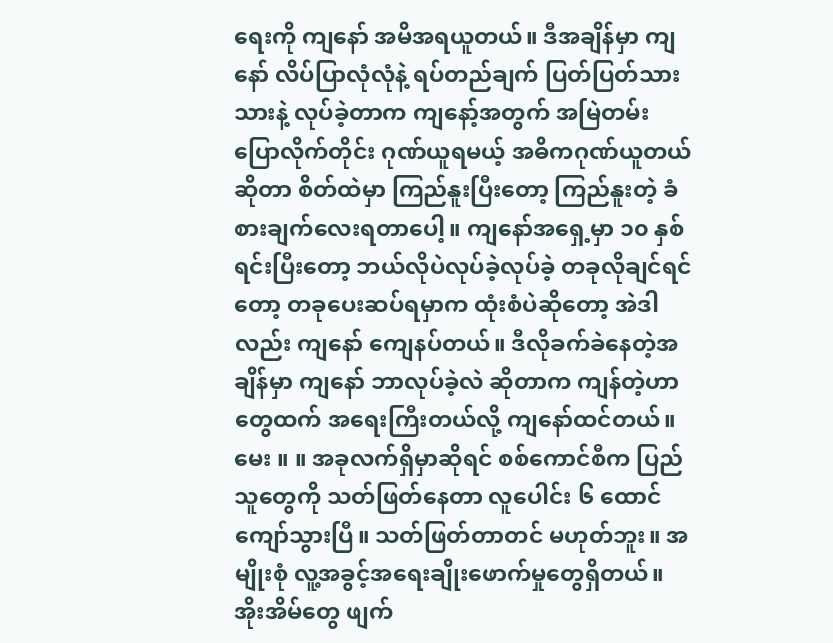ရေးကို ကျနော် အမိအရယူတယ်။ ဒီအချိန်မှာ ကျနော် လိပ်ပြာလုံလုံနဲ့ ရပ်တည်ချက် ပြတ်ပြတ်သားသားနဲ့ လုပ်ခဲ့တာက ကျနော့်အတွက် အမြဲတမ်း ပြောလိုက်တိုင်း ဂုဏ်ယူရမယ့် အဓိကဂုဏ်ယူတယ်ဆိုတာ စိတ်ထဲမှာ ကြည်နူးပြီးတော့ ကြည်နူးတဲ့ ခံစားချက်လေးရတာပေါ့။ ကျနော်အရှေ့မှာ ၁၀ နှစ်ရင်းပြီးတော့ ဘယ်လိုပဲလုပ်ခဲ့လုပ်ခဲ့ တခုလိုချင်ရင်တော့ တခုပေးဆပ်ရမှာက ထုံးစံပဲဆိုတော့ အဲဒါလည်း ကျနော် ကျေနပ်တယ်။ ဒီလိုခက်ခဲနေတဲ့အချိန်မှာ ကျနော် ဘာလုပ်ခဲ့လဲ ဆိုတာက ကျန်တဲ့ဟာတွေထက် အရေးကြီးတယ်လို့ ကျနော်ထင်တယ်။
မေး ။ ။ အခုလက်ရှိမှာဆိုရင် စစ်ကောင်စီက ပြည်သူတွေကို သတ်ဖြတ်နေတာ လူပေါင်း ၆ ထောင် ကျော်သွားပြီ။ သတ်ဖြတ်တာတင် မဟုတ်ဘူး။ အမျိုးစုံ လူ့အခွင့်အရေးချိုးဖောက်မှုတွေရှိတယ်။ အိုးအိမ်တွေ ဖျက်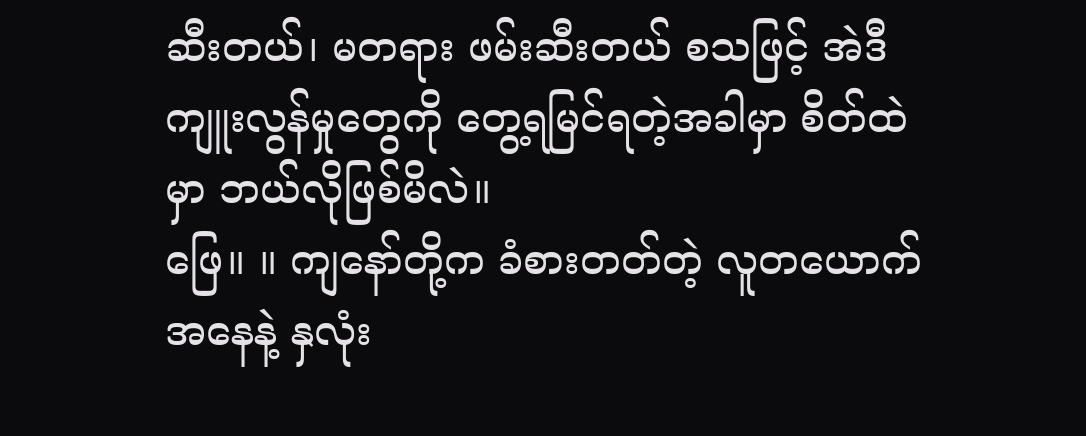ဆီးတယ်၊ မတရား ဖမ်းဆီးတယ် စသဖြင့် အဲဒီကျူးလွန်မှုတွေကို တွေ့ရမြင်ရတဲ့အခါမှာ စိတ်ထဲမှာ ဘယ်လိုဖြစ်မိလဲ။
ဖြေ။ ။ ကျနော်တို့က ခံစားတတ်တဲ့ လူတယောက်အနေနဲ့ နှလုံး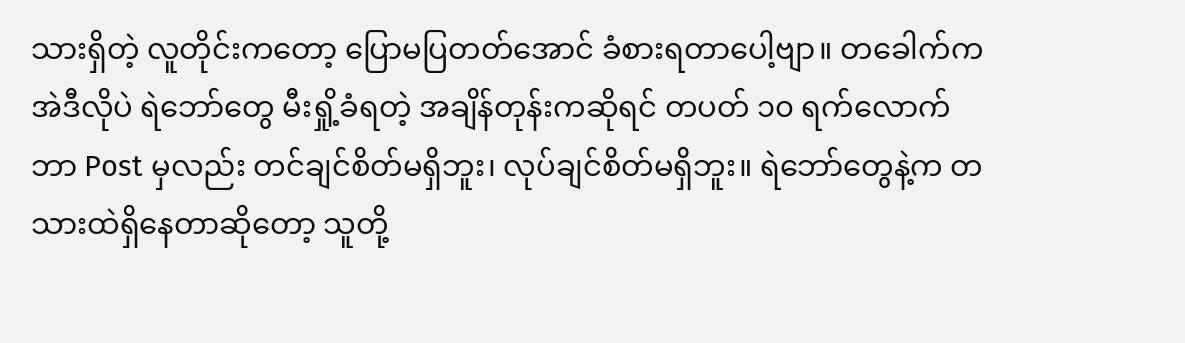သားရှိတဲ့ လူတိုင်းကတော့ ပြောမပြတတ်အောင် ခံစားရတာပေါ့ဗျာ။ တခေါက်က အဲဒီလိုပဲ ရဲဘော်တွေ မီးရှို့ခံရတဲ့ အချိန်တုန်းကဆိုရင် တပတ် ၁၀ ရက်လောက် ဘာ Post မှလည်း တင်ချင်စိတ်မရှိဘူး၊ လုပ်ချင်စိတ်မရှိဘူး။ ရဲဘော်တွေနဲ့က တသားထဲရှိနေတာဆိုတော့ သူတို့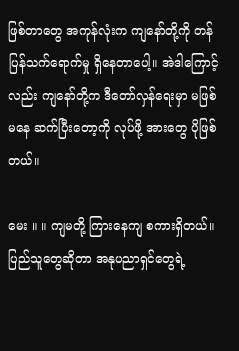ဖြစ်တာတွေ အကုန်လုံးက ကျနော်တို့ကို တန်ပြန်သက်ရောက်မှု ရှိနေတာပေါ့။ အဲဒါကြောင့်လည်း ကျနော်တို့က ဒီတော်လှန်ရေးမှာ မဖြစ်မနေ ဆက်ပြီးတော့ကို လုပ်ဖို့ အားတွေ ပိုဖြစ်တယ်။

မေး ။ ။ ကျမတို့ ကြားနေကျ စကားရှိတယ်။ ပြည်သူတွေဆိုတာ အနုပညာရှင်တွေရဲ့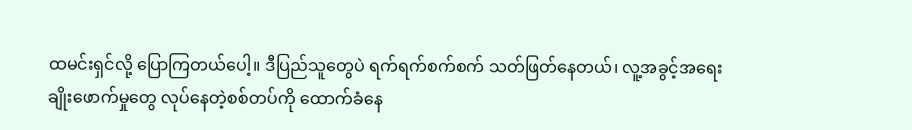ထမင်းရှင်လို့ ပြောကြတယ်ပေါ့။ ဒီပြည်သူတွေပဲ ရက်ရက်စက်စက် သတ်ဖြတ်နေတယ်၊ လူ့အခွင့်အရေးချိုးဖောက်မှုတွေ လုပ်နေတဲ့စစ်တပ်ကို ထောက်ခံနေ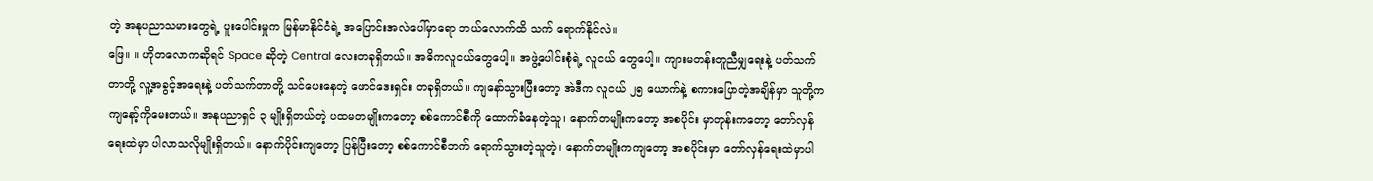တဲ့ အနုပညာသမားတွေရဲ့ ပူးပေါင်းမှုက မြန်မာနိုင်ငံရဲ့ အပြောင်းအလဲပေါ်မှာရော ဘယ်လောက်ထိ သက် ရောက်နိုင်လဲ။
ဖြေ။ ။ ဟိုတလောကဆိုရင် Space ဆိုတဲ့ Central လေးတခုရှိတယ်။ အဓိကလူငယ်တွေပေါ့။ အဖွဲ့ပေါင်းစုံရဲ့ လူငယ် တွေပေါ့။ ကျားမတန်းတူညီမျှရေးနဲ့ ပတ်သက်တာတို့ လူ့အခွင့်အရေးနဲ့ ပတ်သက်တာတို့ သင်ပေးနေတဲ့ ဖောင်ဒေးရှင်း တခုရှိတယ်။ ကျနော်သွားပြီးတော့ အဲဒီက လူငယ် ၂၅ ယောက်နဲ့ စကားပြောတဲ့အချိန်မှာ သူတို့က ကျနော့်ကိုမေးတယ်။ အနုပညာရှင် ၃ မျိုးရှိတယ်တဲ့ ပထမတမျိုးကတော့ စစ်ကောင်စီကို ထောက်ခံနေတဲ့သူ၊ နောက်တမျိုးကတော့ အစပိုင်း မှာတုန်းကတော့ တော်လှန်ရေးထဲမှာ ပါလာသလိုမျိုးရှိတယ်။ နောက်ပိုင်းကျတော့ ပြန်ပြီးတော့ စစ်ကောင်စီဘက် ရောက်သွားတဲ့သူတဲ့၊ နောက်တမျိုးကကျတော့ အစပိုင်းမှာ တော်လှန်ရေးထဲမှာပါ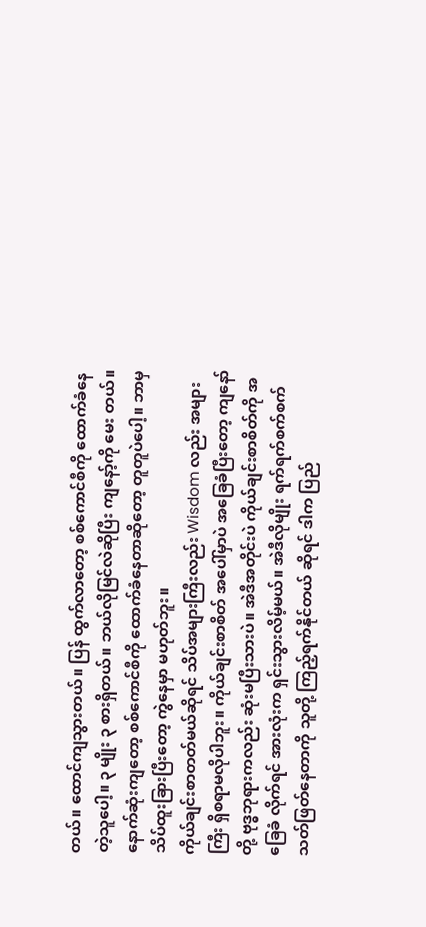တယ်။ ထောင်ကျသွားတယ်။ ပြန် ထွက်လာတော့ စစ်ကောင်စီကို ထောက်ခံနေတဲ့သူပေါ့။ ၃ မျိုး ၃ စားရှိတယ်။ ဘယ်လိုမြင်လဲဆိုပြီး ကျနော့်ကို မေး တယ်။ နောက်ဆုံးကျတော့ စစ်ကောင်စီကို ထောက်ခံနေတာဆိုတော့ တူတူပဲပေါ့။ ဘာမှသိပ်ထူးခြားပြီးတော့ ကွဲနေမှာ မဟုတ်ဘူး။
ကိုယ်ချင်းစာတတ်မယ်ဆိုရင် သိပ်အများကြီးလည်း Wisdom လည်း အများကြီး ရှိစရာမလိုပါဘူး။ ကိုယ်ချင်းစာစိတ် အပေါ်မှာပဲ အခြေခံပြီးတော့ ကျနော်တို့ ဗုဒ္ဓဘုရားကလည်း ဆုံးမပြီးသားပဲ။ အဲဒီအတိုင်းပဲ ကိုယ်ချင်းစာစိတ်ကို အခြေခံ လိုက်ရင် အားလုံးက ရှင်းသွားလိမ့်မယ်။ အဲဒီလိုမျိုး ရက်ရက်စက်စက် သတ်ဖြတ်နေတာကို သူတို့ ကြည့်ရက်နိုင်တယ် ဆိုရင် ဒါက ပြည်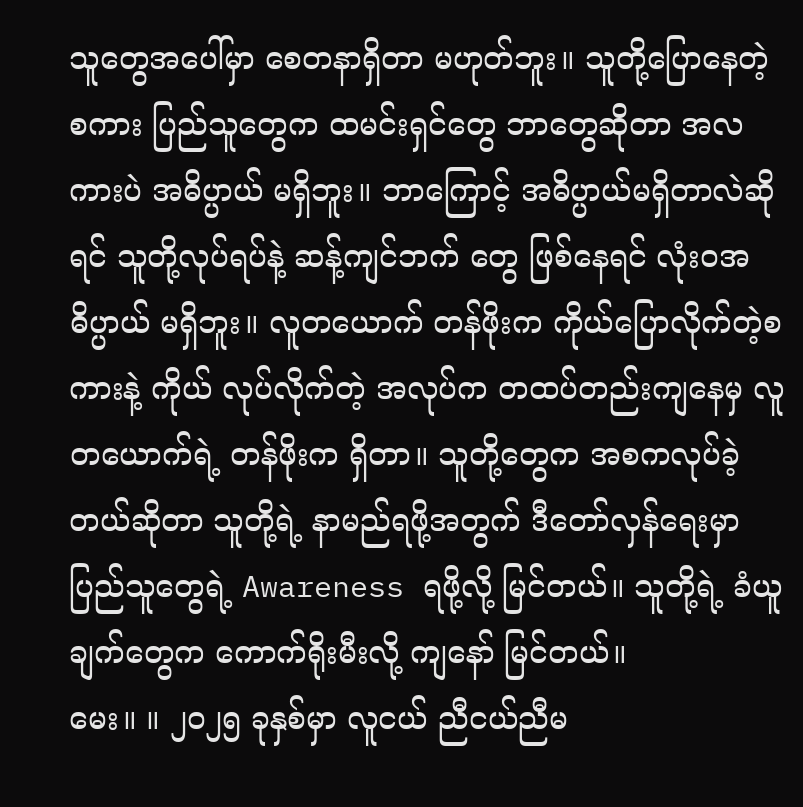သူတွေအပေါ်မှာ စေတနာရှိတာ မဟုတ်ဘူး။ သူတို့ပြောနေတဲ့စကား ပြည်သူတွေက ထမင်းရှင်တွေ ဘာတွေဆိုတာ အလကားပဲ အဓိပ္ပာယ် မရှိဘူး။ ဘာကြောင့် အဓိပ္ပာယ်မရှိတာလဲဆိုရင် သူတို့လုပ်ရပ်နဲ့ ဆန့်ကျင်ဘက် တွေ ဖြစ်နေရင် လုံးဝအဓိပ္ပာယ် မရှိဘူး။ လူတယောက် တန်ဖိုးက ကိုယ်ပြောလိုက်တဲ့စကားနဲ့ ကိုယ် လုပ်လိုက်တဲ့ အလုပ်က တထပ်တည်းကျနေမှ လူတယောက်ရဲ့ တန်ဖိုးက ရှိတာ။ သူတို့တွေက အစကလုပ်ခဲ့တယ်ဆိုတာ သူတို့ရဲ့ နာမည်ရဖို့အတွက် ဒီတော်လှန်ရေးမှာ ပြည်သူတွေရဲ့ Awareness ရဖို့လို့ မြင်တယ်။ သူတို့ရဲ့ ခံယူချက်တွေက ကောက်ရိုးမီးလို့ ကျနော် မြင်တယ်။
မေး။ ။ ၂၀၂၅ ခုနှစ်မှာ လူငယ် ညီငယ်ညီမ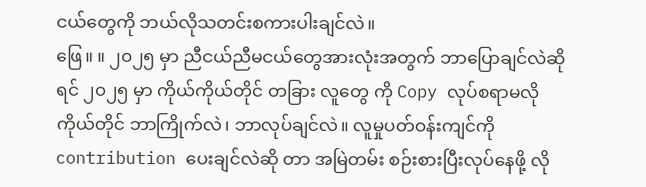ငယ်တွေကို ဘယ်လိုသတင်းစကားပါးချင်လဲ။
ဖြေ။ ။ ၂၀၂၅ မှာ ညီငယ်ညီမငယ်တွေအားလုံးအတွက် ဘာပြောချင်လဲဆိုရင် ၂၀၂၅ မှာ ကိုယ်ကိုယ်တိုင် တခြား လူတွေ ကို Copy လုပ်စရာမလို ကိုယ်တိုင် ဘာကြိုက်လဲ၊ ဘာလုပ်ချင်လဲ။ လူမှုပတ်ဝန်းကျင်ကို contribution ပေးချင်လဲဆို တာ အမြဲတမ်း စဉ်းစားပြီးလုပ်နေဖို့ လို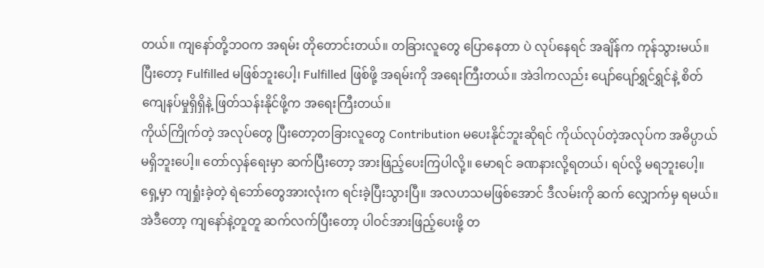တယ်။ ကျနော်တို့ဘဝက အရမ်း တိုတောင်းတယ်။ တခြားလူတွေ ပြောနေတာ ပဲ လုပ်နေရင် အချိန်က ကုန်သွားမယ်။ ပြီးတော့ Fulfilled မဖြစ်ဘူးပေါ့၊ Fulfilled ဖြစ်ဖို့ အရမ်းကို အရေးကြီးတယ်။ အဲဒါကလည်း ပျော်ပျော်ရွှင်ရွှင်နဲ့ စိတ်ကျေနပ်မှုရှိရှိနဲ့ ဖြတ်သန်းနိုင်ဖို့က အရေးကြီးတယ်။
ကိုယ်ကြိုက်တဲ့ အလုပ်တွေ ပြီးတော့တခြားလူတွေ Contribution မပေးနိုင်ဘူးဆိုရင် ကိုယ်လုပ်တဲ့အလုပ်က အဓိပ္ပာယ် မရှိဘူးပေါ့။ တော်လှန်ရေးမှာ ဆက်ပြီးတော့ အားဖြည့်ပေးကြပါလို့။ မောရင် ခဏနားလို့ရတယ်၊ ရပ်လို့ မရဘူးပေါ့။ ရှေ့မှာ ကျရှုံးခဲ့တဲ့ ရဲဘော်တွေအားလုံးက ရင်းခဲ့ပြီးသွားပြီ။ အလဟသမဖြစ်အောင် ဒီလမ်းကို ဆက် လျှောက်မှ ရမယ်။ အဲဒီတော့ ကျနော်နဲ့တူတူ ဆက်လက်ပြီးတော့ ပါဝင်အားဖြည့်ပေးဖို့ တ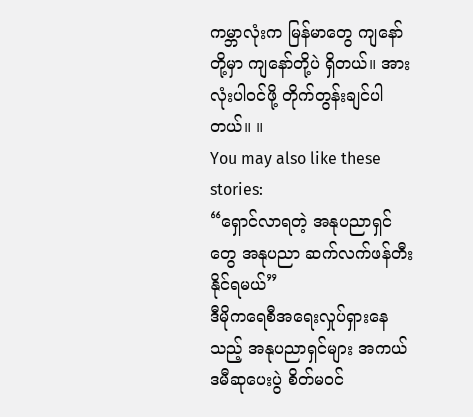ကမ္ဘာလုံးက မြန်မာတွေ ကျနော်တို့မှာ ကျနော်တို့ပဲ ရှိတယ်။ အားလုံးပါဝင်ဖို့ တိုက်တွန်းချင်ပါတယ်။ ။
You may also like these stories:
“ရှောင်လာရတဲ့ အနုပညာရှင်တွေ အနုပညာ ဆက်လက်ဖန်တီးနိုင်ရမယ်”
ဒီမိုကရေစီအရေးလှုပ်ရှားနေသည့် အနုပညာရှင်များ အကယ်ဒမီဆုပေးပွဲ စိတ်မဝင်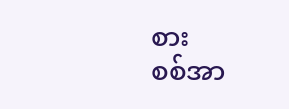စား
စစ်အာ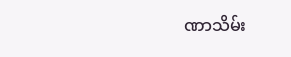ဏာသိမ်း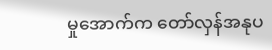မှုအောက်က တော်လှန်အနုပ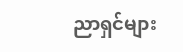ညာရှင်များ